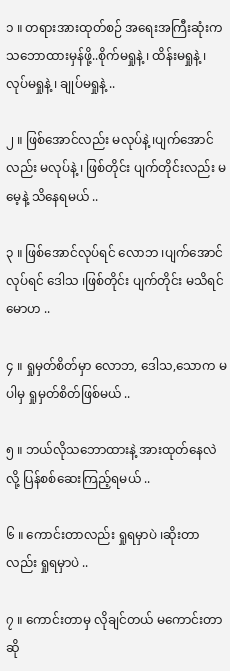၁ ။ တရားအားထုတ်စဉ် အရေးအကြီးဆုံးက သဘောထားမှန်ဖို့..စိုက်မရှုနဲ့ ၊ ထိန်းမရှုနဲ့ ၊ လုပ်မရှုနဲ့ ၊ ချုပ်မရှုနဲ့ ..

၂ ။ ဖြစ်အောင်လည်း မလုပ်နဲ့ ၊ပျက်အောင်လည်း မလုပ်နဲ့ ၊ ဖြစ်တိုင်း ပျက်တိုင်းလည်း မမေ့နဲ့ သိနေရမယ် ..

၃ ။ ဖြစ်အောင်လုပ်ရင် လောဘ ၊ပျက်အောင်လုပ်ရင် ဒေါသ ၊ဖြစ်တိုင်း ပျက်တိုင်း မသိရင် မောဟ ..

၄ ။ ရှုမှတ်စိတ်မှာ လောဘ, ဒေါသ,သောက မပါမှ ရှုမှတ်စိတ်ဖြစ်မယ် ..

၅ ။ ဘယ်လိုသဘောထားနဲ့ အားထုတ်နေလဲလို့ ပြန်စစ်ဆေးကြည့်ရမယ် ..

၆ ။ ကောင်းတာလည်း ရှုရမှာပဲ ၊ဆိုးတာလည်း ရှုရမှာပဲ ..

၇ ။ ကောင်းတာမှ လိုချင်တယ် မကောင်းတာဆို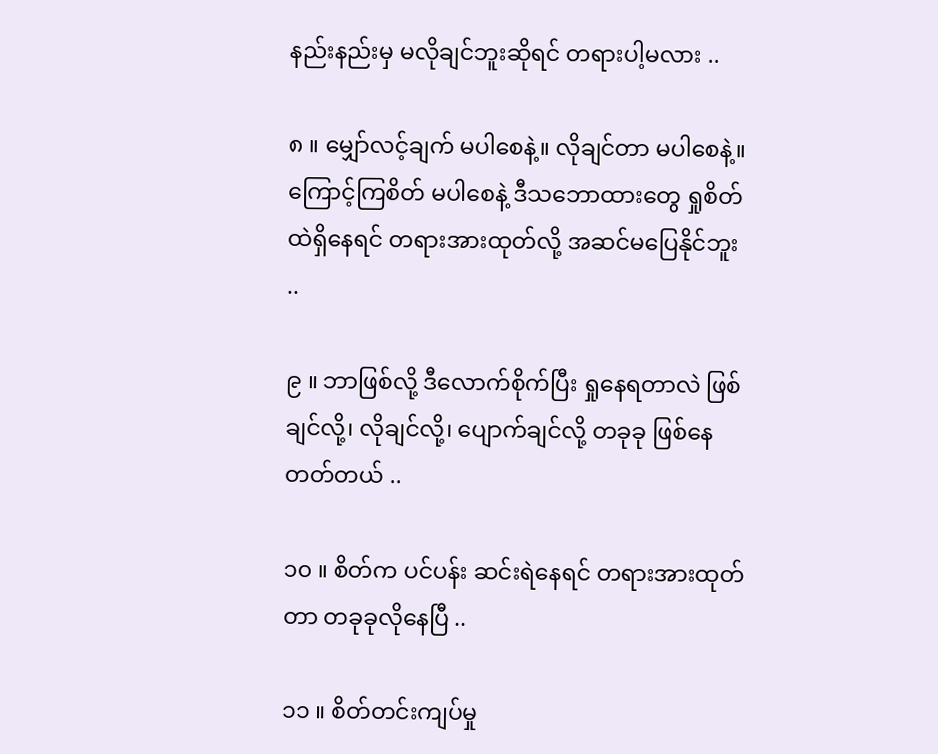နည်းနည်းမှ မလိုချင်ဘူးဆိုရင် တရားပါ့မလား ..

၈ ။ မျှော်လင့်ချက် မပါစေနဲ့။ လိုချင်တာ မပါစေနဲ့။ ကြောင့်ကြစိတ် မပါစေနဲ့ ဒီသဘောထားတွေ ရှုစိတ်ထဲရှိနေရင် တရားအားထုတ်လို့ အဆင်မပြေနိုင်ဘူး ..

၉ ။ ဘာဖြစ်လို့ ဒီလောက်စိုက်ပြီး ရှုနေရတာလဲ ဖြစ်ချင်လို့၊ လိုချင်လို့၊ ပျောက်ချင်လို့ တခုခု ဖြစ်နေတတ်တယ် ..

၁၀ ။ စိတ်က ပင်ပန်း ဆင်းရဲနေရင် တရားအားထုတ်တာ တခုခုလိုနေပြီ ..

၁၁ ။ စိတ်တင်းကျပ်မှု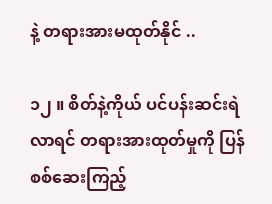နဲ့ တရားအားမထုတ်နိုင် ..

၁၂ ။ စိတ်နဲ့ကိုယ် ပင်ပန်းဆင်းရဲလာရင် တရားအားထုတ်မှုကို ပြန်စစ်ဆေးကြည့်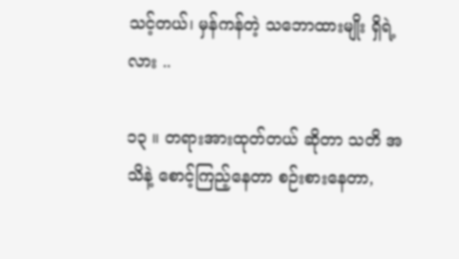သင့်တယ်၊ မှန်ကန်တဲ့ သဘောထားမျိုး ရှိရဲ့လား ..

၁၃ ။ တရားအားထုတ်တယ် ဆိုတာ သတိ အသိနဲ့ စောင့်ကြည့်နေတာ စဉ်းစားနေတာ,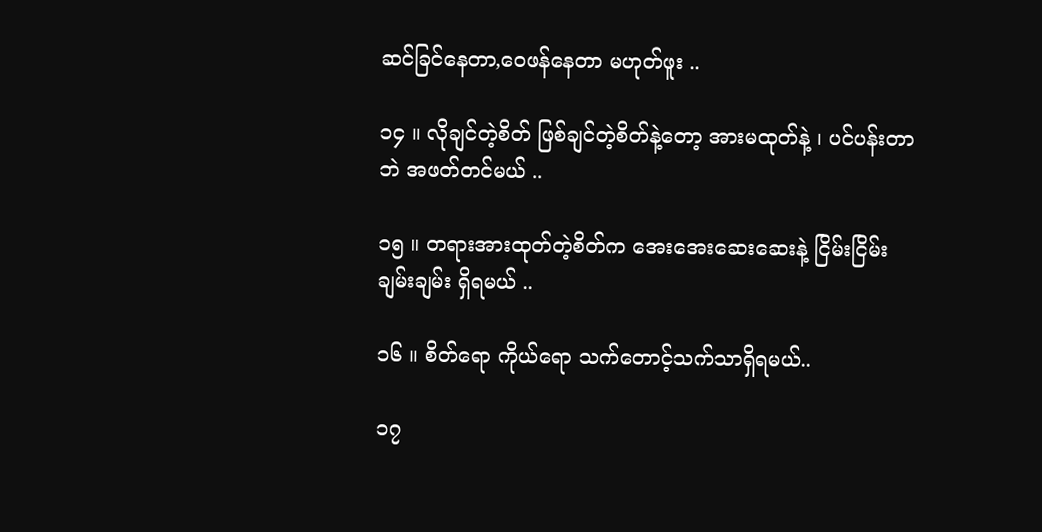ဆင်ခြင်နေတာ,ဝေဖန်နေတာ မဟုတ်ဖူး ..

၁၄ ။ လိုချင်တဲ့စိတ် ဖြစ်ချင်တဲ့စိတ်နဲ့တော့ အားမထုတ်နဲ့ ၊ ပင်ပန်းတာဘဲ အဖတ်တင်မယ် ..

၁၅ ။ တရားအားထုတ်တဲ့စိတ်က အေးအေးဆေးဆေးနဲ့ ငြိမ်းငြိမ်းချမ်းချမ်း ရှိရမယ် ..

၁၆ ။ စိတ်ရော ကိုယ်ရော သက်တောင့်သက်သာရှိရမယ်..

၁၇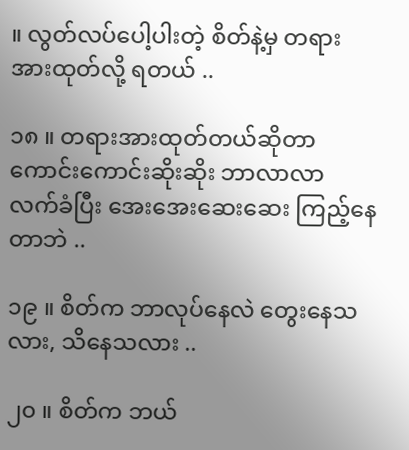။ လွတ်လပ်ပေါ့ပါးတဲ့ စိတ်နဲ့မှ တရားအားထုတ်လို့ ရတယ် ..

၁၈ ။ တရားအားထုတ်တယ်ဆိုတာ ကောင်းကောင်းဆိုးဆိုး ဘာလာလာ လက်ခံပြီး အေးအေးဆေးဆေး ကြည့်နေတာဘဲ ..

၁၉ ။ စိတ်က ဘာလုပ်နေလဲ တွေးနေသလား, သိနေသလား ..

၂၀ ။ စိတ်က ဘယ်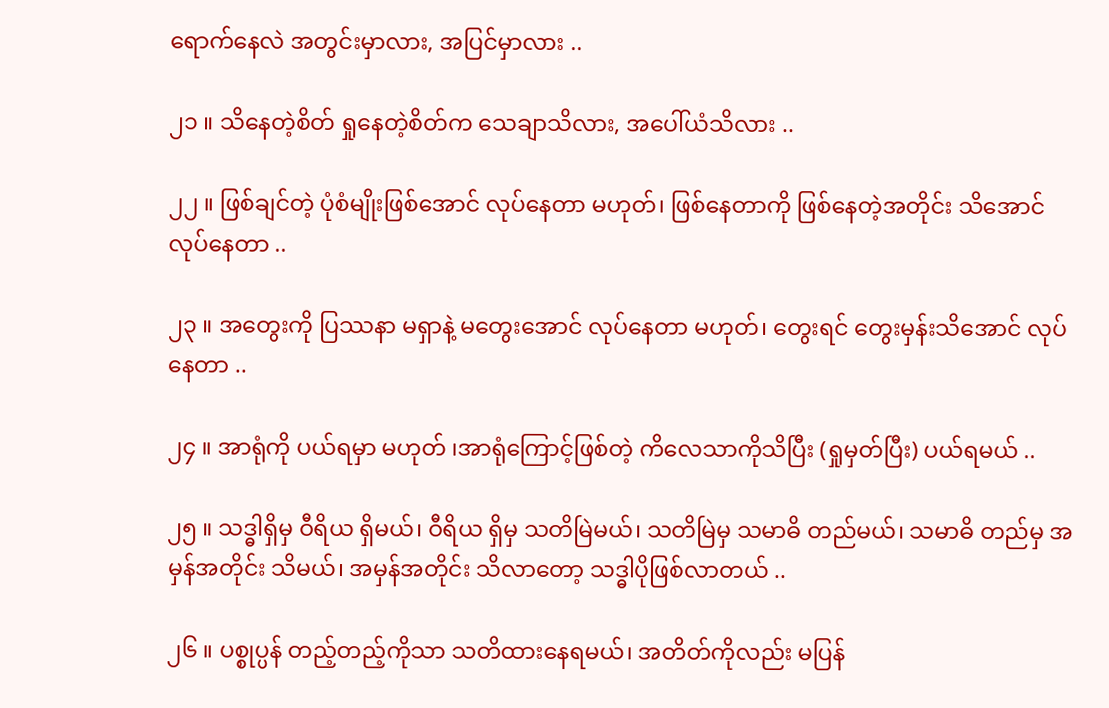ရောက်နေလဲ အတွင်းမှာလား, အပြင်မှာလား ..

၂၁ ။ သိနေတဲ့စိတ် ရှုနေတဲ့စိတ်က သေချာသိလား, အပေါ်ယံသိလား ..

၂၂ ။ ဖြစ်ချင်တဲ့ ပုံစံမျိုးဖြစ်အောင် လုပ်နေတာ မဟုတ်၊ ဖြစ်နေတာကို ဖြစ်နေတဲ့အတိုင်း သိအောင် လုပ်နေတာ ..

၂၃ ။ အတွေးကို ပြဿနာ မရှာနဲ့ မတွေးအောင် လုပ်နေတာ မဟုတ်၊ တွေးရင် တွေးမှန်းသိအောင် လုပ်နေတာ ..

၂၄ ။ အာရုံကို ပယ်ရမှာ မဟုတ် ၊အာရုံကြောင့်ဖြစ်တဲ့ ကိလေသာကိုသိပြီး (ရှုမှတ်ပြီး) ပယ်ရမယ် ..

၂၅ ။ သဒ္ဓါရှိမှ ဝီရိယ ရှိမယ်၊ ဝီရိယ ရှိမှ သတိမြဲမယ်၊ သတိမြဲမှ သမာဓိ တည်မယ်၊ သမာဓိ တည်မှ အမှန်အတိုင်း သိမယ်၊ အမှန်အတိုင်း သိလာတော့ သဒ္ဓါပိုဖြစ်လာတယ် ..

၂၆ ။ ပစ္စုပ္ပန် တည့်တည့်ကိုသာ သတိထားနေရမယ်၊ အတိတ်ကိုလည်း မပြန်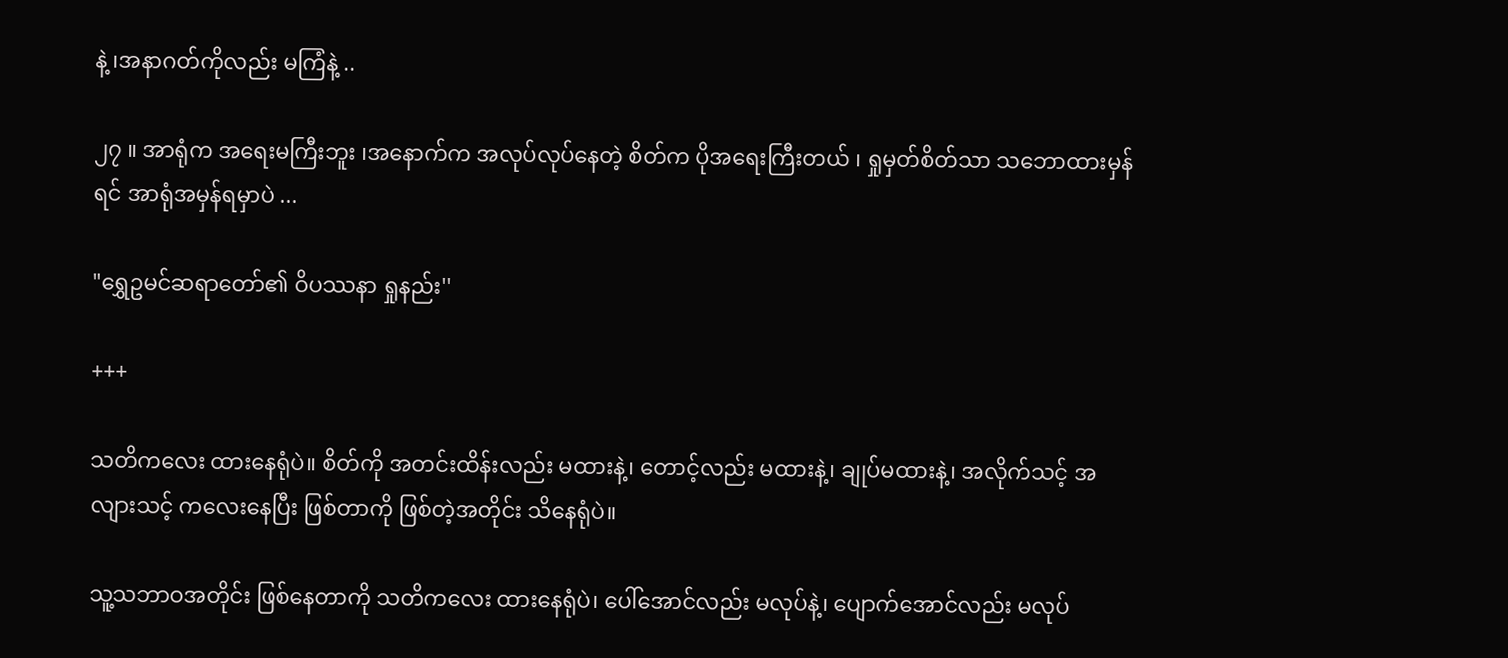နဲ့ ၊အနာဂတ်ကိုလည်း မကြံနဲ့ ..

၂၇ ။ အာရုံက အရေးမကြီးဘူး ၊အနောက်က အလုပ်လုပ်နေတဲ့ စိတ်က ပိုအရေးကြီးတယ် ၊ ရှုမှတ်စိတ်သာ သဘောထားမှန်ရင် အာရုံအမှန်ရမှာပဲ ...

"ရွှေဥမင်ဆရာတော်၏ ဝိပဿနာ ရှုနည်း''

+++

သတိကလေး ထားနေရုံပဲ။ စိတ်ကို အတင်းထိန်းလည်း မထားနဲ့၊ တောင့်လည်း မထားနဲ့၊ ချုပ်မထားနဲ့၊ အလိုက်သင့် အလျားသင့် ကလေးနေပြီး ဖြစ်တာကို ဖြစ်တဲ့အတိုင်း သိနေရုံပဲ။

သူ့သဘာဝအတိုင်း ဖြစ်နေတာကို သတိကလေး ထားနေရုံပဲ၊ ပေါ်အောင်လည်း မလုပ်နဲ့၊ ပျောက်အောင်လည်း မလုပ်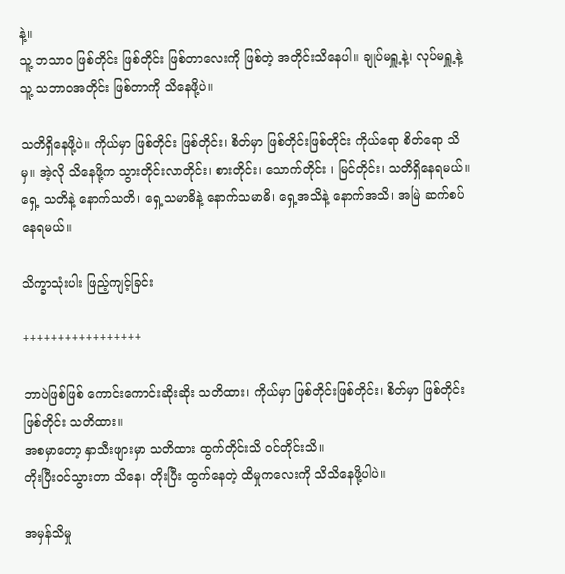နဲ့။
သူ့ ဘသာဝ ဖြစ်တိုင်း ဖြစ်တိုင်း ဖြစ်တာလေးကို ဖြစ်တဲ့ အတိုင်းသိနေပါ။ ချုပ်မရှူ့နဲ့၊ လုပ်မရှူ့နဲ့
သူ့ သဘာဝအတိုင်း ဖြစ်တာကို သိနေဖို့ပဲ။

သတိရှိနေဖို့ပဲ။ ကိုယ်မှာ ဖြစ်တိုင်း ဖြစ်တိုင်း၊ စိတ်မှာ ဖြစ်တိုင်းဖြစ်တိုင်း ကိုယ်ရော စိတ်ရော သိမှ။ အဲ့လို သိနေဖို့က သွားတိုင်းလာတိုင်း၊ စားတိုင်း၊ သောက်တိုင်း ၊ မြင်တိုင်း၊ သတိရှိနေရမယ်။
ရှေ့ သတိနဲ့ နောက်သတိ၊ ရှေ့သမာဓိနဲ့ နောက်သမာဓိ၊ ရှေ့အသိနဲ့ နောက်အသိ၊ အမြဲ ဆက်စပ်နေရမယ်။

သိက္ခာသုံးပါး ဖြည့်ကျင့်ခြင်း

+++++++++++++++++

ဘာပဲဖြစ်ဖြစ် ကောင်းကောင်းဆိုးဆိုး သတိထား၊ ကိုယ်မှာ ဖြစ်တိုင်းဖြစ်တိုင်း၊ စိတ်မှာ ဖြစ်တိုင်း ဖြစ်တိုင်း သတိထား။
အစမှာတော့ နှာသီးဖျားမှာ သတိထား ထွက်တိုင်းသိ ဝင်တိုင်းသိ။
တိုးပြီးဝင်သွားတာ သိနေ၊ တိုးပြီး ထွက်နေတဲ့ ထိမှုကလေးကို သိသိနေဖို့ပါပဲ။

အမှန်သိမှု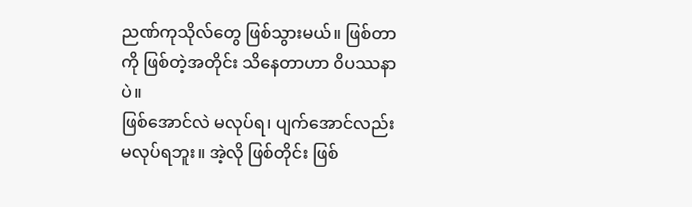ညဏ်ကုသိုလ်တွေ ဖြစ်သွားမယ်။ ဖြစ်တာကို ဖြစ်တဲ့အတိုင်း သိနေတာဟာ ၀ိပဿနာပဲ။
ဖြစ်အောင်လဲ မလုပ်ရ၊ ပျက်အောင်လည်း မလုပ်ရဘူး။ အဲ့လို ဖြစ်တိုင်း ဖြစ်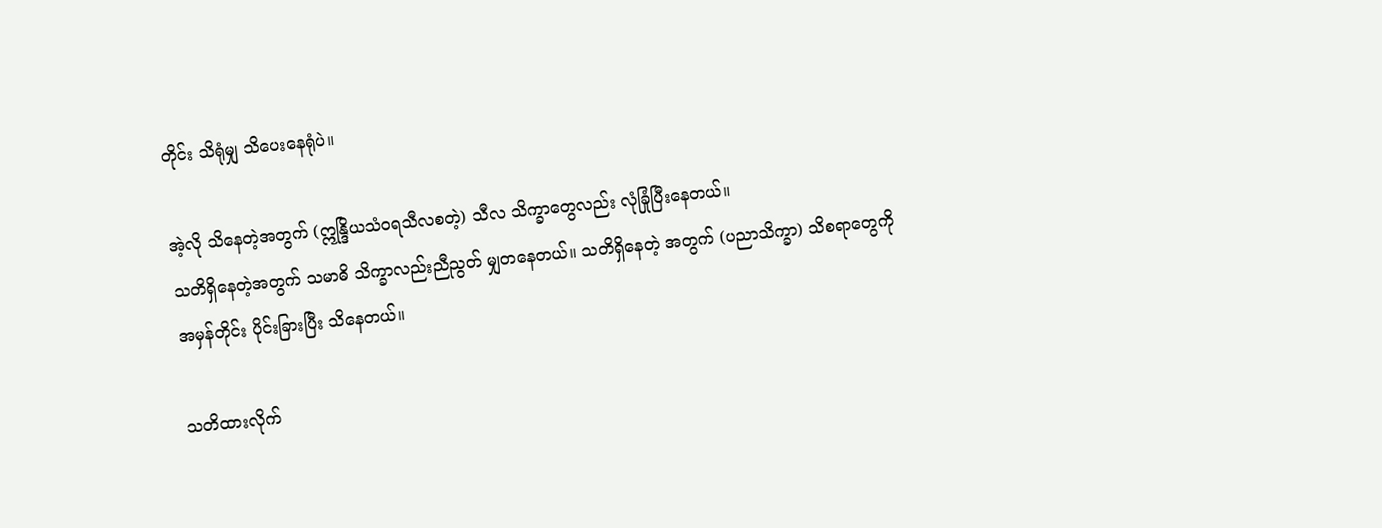တိုင်း သိရုံမျှ သိပေးနေရုံပဲ။

အဲ့လို သိနေတဲ့အတွက် (ဣန္ဒြိယသံဝရသီလစတဲ့) သီလ သိက္ခာတွေလည်း လုံခြုံပြီးနေတယ်။
သတိရှိနေတဲ့အတွက် သမာဓိ သိက္ခာလည်းညီညွတ် မျှတနေတယ်။ သတိရှိနေတဲ့ အတွက် (ပညာသိက္ခာ) သိစရာတွေကို အမှန်တိုင်း ပိုင်းခြားပြီး သိနေတယ်။

သတိထားလိုက်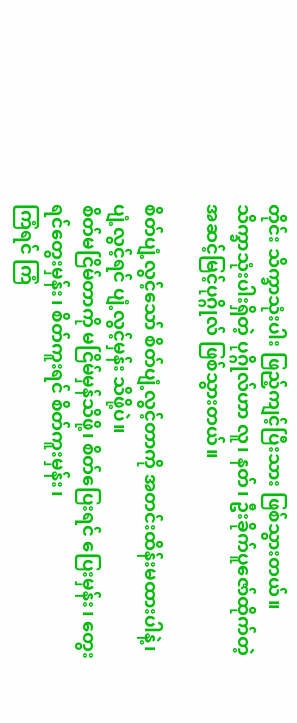တိုင်း သိက္ခာသုံးပါး ဖြည့်ကျင့်ပြီးသား ဖြစ်သွားတယ်။
သိက္ခာသုံးပါးရှိတဲ့ ပုဂ္ဂိုလ်ဟာ လူ၊ နတ်၊ ဦးခိုက်ပူဇော်ထိုက်တဲ့ အဆင့်မြင့်ပုဂ္ဂိုလ် ဖြစ်သွားတယ်။

စိတ်ပျံ့လွင့်သော် စိတ်ပျံ့လွင့်တာကို အတင်းထိန်းမထားပါနဲ့၊ ပျံ့လွင့်ရင် ပျံ့လွင့်မှန်း သိဖို့ပဲ။
စိတ်မငြိမ်တာကို မငြိမ်မှန်သိဖို့၊ စိတ်ပြေးရင် ပြေးမှန်း၊ တွေးရင်တွေးမှန်း၊ စိတ်ကူးရင် စိတ်ကူးမှန်း၊
ကြံရင် ကြံ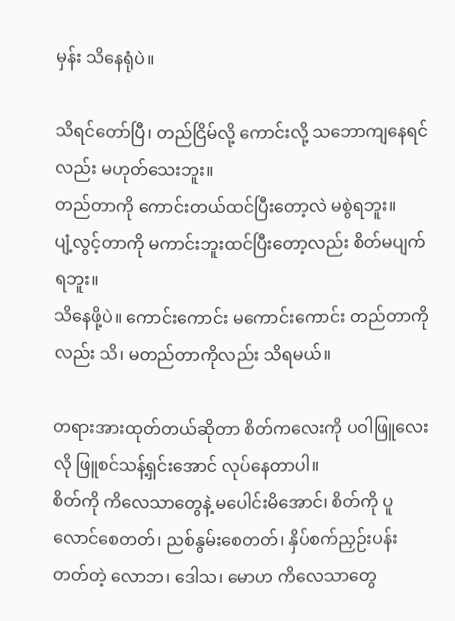မှန်း သိနေရုံပဲ။

သိရင်တော်ပြီ၊ တည်ငြိမ်လို့ ကောင်းလို့ သဘောကျနေရင်လည်း မဟုတ်သေးဘူး။
တည်တာကို ကောင်းတယ်ထင်ပြီးတော့လဲ မစွဲရဘူး။
ပျံ့လွင့်တာကို မကာင်းဘူးထင်ပြီးတော့လည်း စိတ်မပျက်ရဘူး။
သိနေဖို့ပဲ။ ကောင်းကောင်း မကောင်းကောင်း တည်တာကိုလည်း သိ၊ မတည်တာကိုလည်း သိရမယ်။

တရားအားထုတ်တယ်ဆိုတာ စိတ်ကလေးကို ပဝါဖြူလေးလို ဖြူစင်သန့်ရှင်းအောင် လုပ်နေတာပါ။
စိတ်ကို ကိလေသာတွေနဲ့ မပေါင်းမိအောင်၊ စိတ်ကို ပူလောင်စေတတ်၊ ညစ်နွမ်းစေတတ်၊ နှိပ်စက်ညှဉ်းပန်းတတ်တဲ့ လောဘ၊ ဒေါသ၊ မောဟ ကိလေသာတွေ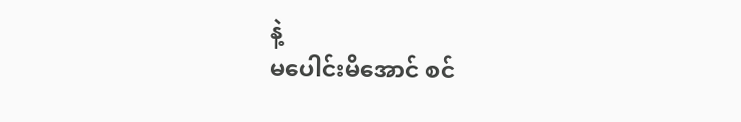နဲ့
မပေါင်းမိအောင် စင်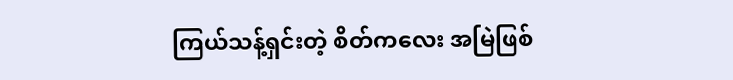ကြယ်သန့်ရှင်းတဲ့ စိတ်ကလေး အမြဲဖြစ်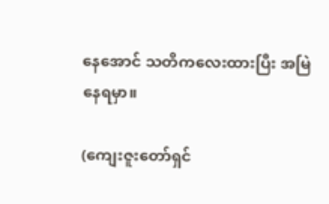နေအောင် သတိကလေးထားပြီး အမြဲနေရမှာ။

(ကျေးဇူးတော်ရှင်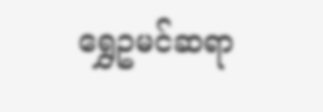ရွှေဥမင်ဆရာ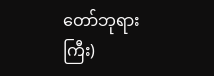တော်ဘုရားကြီး)